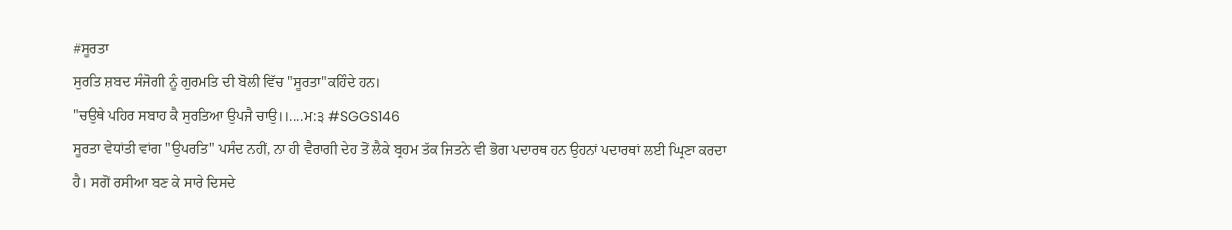#ਸੂਰਤਾ
ਸੁਰਤਿ ਸ਼ਬਦ ਸੰਜੋਗੀ ਨੂੰ ਗੁਰਮਤਿ ਦੀ ਬੋਲੀ ਵਿੱਚ "ਸੂਰਤਾ"ਕਹਿੰਦੇ ਹਨ।
"ਚਉਥੇ ਪਹਿਰ ਸਬਾਹ ਕੈ ਸੁਰਤਿਆ ਉਪਜੈ ਚਾਉ।।....ਮ:੩ #SGGS146
ਸੂਰਤਾ ਵੇਧਾਂਤੀ ਵਾਂਗ "ਉਪਰਤਿ" ਪਸੰਦ ਨਹੀਂ, ਨਾ ਹੀ ਵੈਰਾਗੀ ਦੇਹ ਤੋਂ ਲੈਕੇ ਬ੍ਰਹਮ ਤੱਕ ਜਿਤਨੇ ਵੀ ਭੋਗ ਪਦਾਰਥ ਹਨ ਉਹਨਾਂ ਪਦਾਰਥਾਂ ਲਈ ਘ੍ਰਿਣਾ ਕਰਦਾ ਹੈ। ਸਗੋਂ ਰਸੀਆ ਬਣ ਕੇ ਸਾਰੇ ਦਿਸਦੇ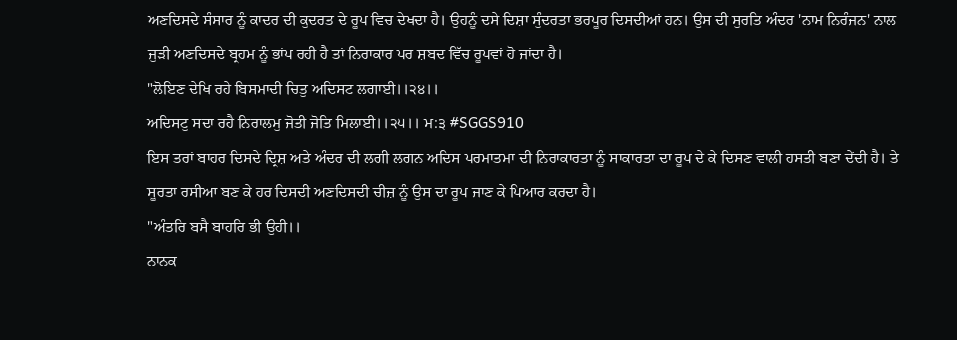ਅਣਦਿਸਦੇ ਸੰਸਾਰ ਨੂੰ ਕਾਦਰ ਦੀ ਕੁਦਰਤ ਦੇ ਰੂਪ ਵਿਚ ਦੇਖਦਾ ਹੈ। ਉਹਨੂੰ ਦਸੇ ਦਿਸ਼ਾ ਸੁੰਦਰਤਾ ਭਰਪੂਰ ਦਿਸਦੀਆਂ ਹਨ। ਉਸ ਦੀ ਸੁਰਤਿ ਅੰਦਰ 'ਨਾਮ ਨਿਰੰਜਨ' ਨਾਲ ਜੁੜੀ ਅਣਦਿਸਦੇ ਬ੍ਰਹਮ ਨੂੰ ਭਾਂਪ ਰਹੀ ਹੈ ਤਾਂ ਨਿਰਾਕਾਰ ਪਰ ਸ਼ਬਦ ਵਿੱਚ ਰੂਪਵਾਂ ਹੋ ਜਾਂਦਾ ਹੈ।
"ਲੋਇਣ ਦੇਖਿ ਰਹੇ ਬਿਸਮਾਦੀ ਚਿਤੁ ਅਦਿਸਟ ਲਗਾਈ।।੨੪।।
ਅਦਿਸਟੁ ਸਦਾ ਰਹੈ ਨਿਰਾਲਮੁ ਜੋਤੀ ਜੋਤਿ ਮਿਲਾਈ।।੨੫।। ਮ:੩ #SGGS910
ਇਸ ਤਰਾਂ ਬਾਹਰ ਦਿਸਦੇ ਦ੍ਰਿਸ਼ ਅਤੇ ਅੰਦਰ ਦੀ ਲਗੀ ਲਗਨ ਅਦਿਸ ਪਰਮਾਤਮਾ ਦੀ ਨਿਰਾਕਾਰਤਾ ਨੂੰ ਸਾਕਾਰਤਾ ਦਾ ਰੂਪ ਦੇ ਕੇ ਦਿਸਣ ਵਾਲੀ ਹਸਤੀ ਬਣਾ ਦੇਂਦੀ ਹੈ। ਤੇ ਸੂਰਤਾ ਰਸੀਆ ਬਣ ਕੇ ਹਰ ਦਿਸਦੀ ਅਣਦਿਸਦੀ ਚੀਜ਼ ਨੂੰ ਉਸ ਦਾ ਰੂਪ ਜਾਣ ਕੇ ਪਿਆਰ ਕਰਦਾ ਹੈ।
"ਅੰਤਰਿ ਬਸੈ ਬਾਹਰਿ ਭੀ ਉਹੀ।।
ਨਾਨਕ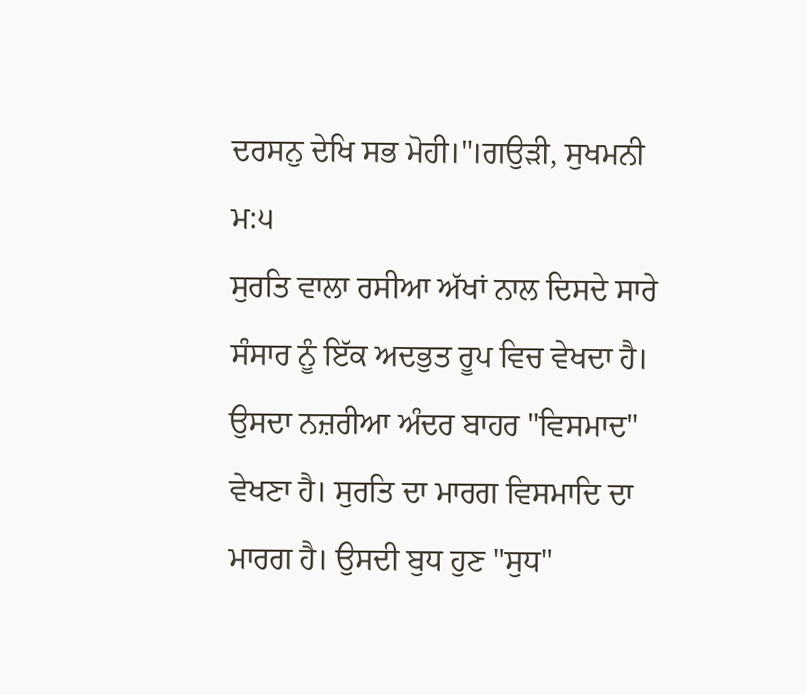ਦਰਸਨੁ ਦੇਖਿ ਸਭ ਮੋਹੀ।"।ਗਉੜੀ, ਸੁਖਮਨੀ ਮ:੫
ਸੁਰਤਿ ਵਾਲਾ ਰਸੀਆ ਅੱਖਾਂ ਨਾਲ ਦਿਸਦੇ ਸਾਰੇ ਸੰਸਾਰ ਨੂੰ ਇੱਕ ਅਦਭੁਤ ਰੂਪ ਵਿਚ ਵੇਖਦਾ ਹੈ। ਉਸਦਾ ਨਜ਼ਰੀਆ ਅੰਦਰ ਬਾਹਰ "ਵਿਸਮਾਦ" ਵੇਖਣਾ ਹੈ। ਸੁਰਤਿ ਦਾ ਮਾਰਗ ਵਿਸਮਾਦਿ ਦਾ ਮਾਰਗ ਹੈ। ਉਸਦੀ ਬੁਧ ਹੁਣ "ਸੁਧ"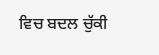ਵਿਚ ਬਦਲ ਚੁੱਕੀ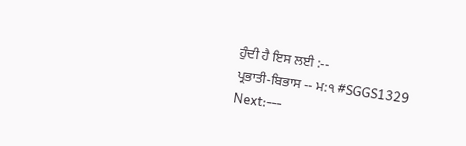ਹੁੰਦੀ ਹੈ ਇਸ ਲਈ :--
ਪ੍ਰਭਾਤੀ-ਬਿਭਾਸ -- ਮ:੧ #SGGS1329
Next:---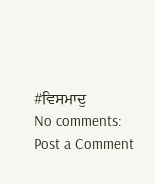#ਵਿਸਮਾਦੁ
No comments:
Post a Comment